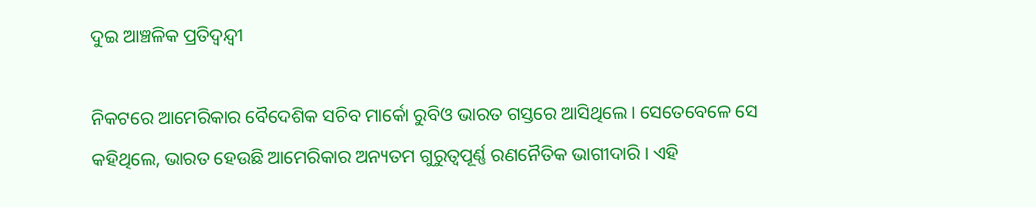ଦୁଇ ଆଞ୍ଚଳିକ ପ୍ରତିଦ୍ୱନ୍ଦ୍ୱୀ

ନିକଟରେ ଆମେରିକାର ବୈଦେଶିକ ସଚିବ ମାର୍କୋ ରୁବିଓ ଭାରତ ଗସ୍ତରେ ଆସିଥିଲେ। ସେତେବେଳେ ସେ କହିଥିଲେ, ଭାରତ ହେଉଛି ଆମେରିକାର ଅନ୍ୟତମ ଗୁରୁତ୍ୱପୂର୍ଣ୍ଣ ରଣନୈତିକ ଭାଗୀଦାରି । ଏହି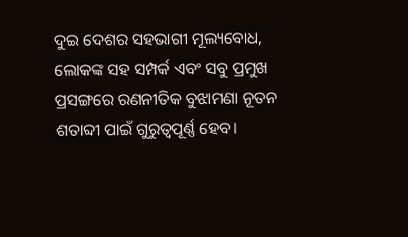ଦୁଇ ଦେଶର ସହଭାଗୀ ମୂଲ୍ୟବୋଧ, ଲୋକଙ୍କ ସହ ସମ୍ପର୍କ ଏବଂ ସବୁ ପ୍ରମୁଖ ପ୍ରସଙ୍ଗରେ ରଣନୀତିକ ବୁଝାମଣା ନୂତନ ଶତାବ୍ଦୀ ପାଇଁ ଗୁରୁତ୍ୱପୂର୍ଣ୍ଣ ହେବ।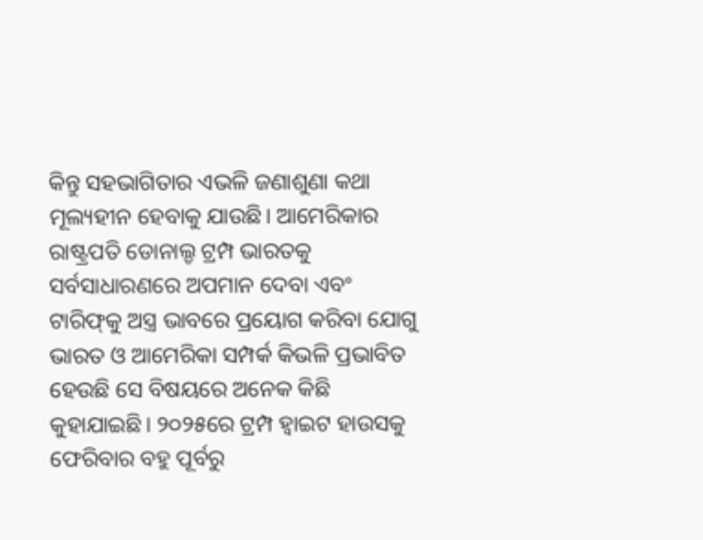କିନ୍ତୁ ସହଭାଗିତାର ଏଭଳି ଜଣାଶୁଣା କଥା ମୂଲ୍ୟହୀନ ହେବାକୁ ଯାଉଛି। ଆମେରିକାର ରାଷ୍ଟ୍ରପତି ଡୋନାଲ୍ଡ ଟ୍ରମ୍ପ ଭାରତକୁ ସର୍ବସାଧାରଣରେ ଅପମାନ ଦେବା ଏବଂ ଟାରିଫ୍‌କୁ ଅସ୍ତ୍ର ଭାବରେ ପ୍ରୟୋଗ କରିବା ଯୋଗୁ ଭାରତ ଓ ଆମେରିକା ସମ୍ପର୍କ କିଭଳି ପ୍ରଭାବିତ ହେଉଛି ସେ ବିଷୟରେ ଅନେକ କିଛି କୁହାଯାଇଛି। ୨୦୨୫ରେ ଟ୍ରମ୍ପ ହ୍ବାଇଟ ହାଉସକୁ ଫେରିବାର ବହୁ ପୂର୍ବରୁ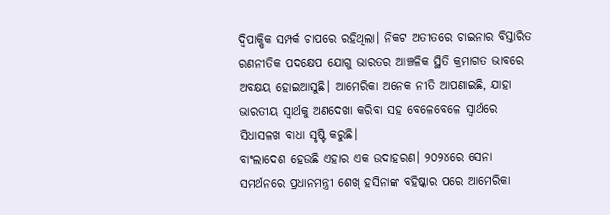ଦ୍ୱିପାକ୍ଷିକ ସମ୍ପର୍କ ଚାପରେ ରହିଥିଲା। ନିକଟ ଅତୀତରେ ଚାଇନାର ବିସ୍ତାରିତ ରଣନୀତିକ ପଦକ୍ଷେପ ଯୋଗୁ ଭାରତର ଆଞ୍ଚଳିକ ସ୍ଥିତି କ୍ରମାଗତ ଭାବରେ ଅବକ୍ଷୟ ହୋଇଆସୁଛି। ଆମେରିକା ଅନେକ ନୀତି ଆପଣାଇଛି, ଯାହା ଭାରତୀୟ ସ୍ବାର୍ଥକୁ ଅଣଦେଖା କରିବା ସହ ବେଳେବେଳେ ସ୍ବାର୍ଥରେ ସିଧାସଳଖ ବାଧା ସୃଷ୍ଟି କରୁଛି।
ବାଂଲାଦେଶ ହେଉଛି ଏହାର ଏକ ଉଦାହରଣ। ୨୦୨୪ରେ ସେନା ସମର୍ଥନରେ ପ୍ରଧାନମନ୍ତ୍ରୀ ଶେଖ୍‌ ହସିନାଙ୍କ ବହିଷ୍କାର ପରେ ଆମେରିକା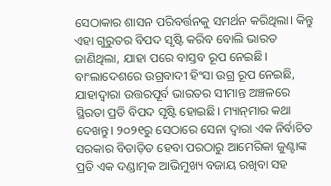ସେଠାକାର ଶାସନ ପରିବର୍ତ୍ତନକୁ ସମର୍ଥନ କରିଥିଲା। କିନ୍ତୁ ଏହା ଗୁରୁତର ବିପଦ ସୃଷ୍ଟି କରିବ ବୋଲି ଭାରତ ଜାଣିଥିଲା, ଯାହା ପରେ ବାସ୍ତବ ରୂପ ନେଇଛି। ବାଂଲାଦେଶରେ ଉଗ୍ରବାଦୀ ହିଂସା ଉଗ୍ର ରୂପ ନେଇଛି, ଯାହାଦ୍ୱାରା ଉତ୍ତରପୂର୍ବ ଭାରତର ସୀମାନ୍ତ ଅଞ୍ଚଳରେ ସ୍ଥିରତା ପ୍ରତି ବିପଦ ସୃଷ୍ଟି ହୋଇଛି। ମ୍ୟାନ୍‌ମାର କଥା ଦେଖନ୍ତୁ। ୨୦୨୧ରୁ ସେଠାରେ ସେନା ଦ୍ୱାରା ଏକ ନିର୍ବାଚିତ ସରକାର ବିତାଡ଼ିତ ହେବା ପରଠାରୁ ଆମେରିକା ଜୁଣ୍ଟାଙ୍କ ପ୍ରତି ଏକ ଦଣ୍ଡାତ୍ମକ ଆଭିମୁଖ୍ୟ ବଜାୟ ରଖିବା ସହ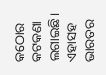କଠୋର କଟକଣା ଲଗାଇଛି। ଏହାସହ ଭାରତର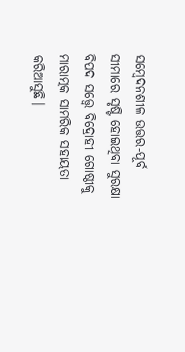ସମ୍ବେଦନଶୀଳ ଉତ୍ତର-ପୂର୍ବ ସୀମାରେ ସୃଷ୍ଟି ହୋଇଥିବା ସୁରକ୍ଷା ବିପଦ ସତ୍ତ୍ୱେ ବିଦ୍ରୋହୀ ଗୋଷ୍ଠୀକୁ ମାରାତ୍ମକ ସାମରିକ ସହାୟତା କରିଆସୁଛି।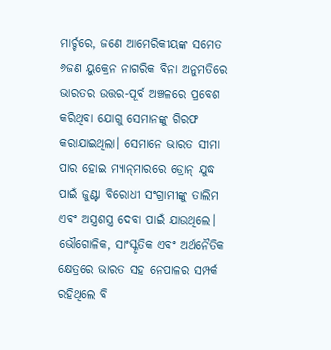ମାର୍ଚ୍ଚରେ, ଜଣେ ଆମେରିକୀୟଙ୍କ ସମେତ ୬ଜଣ ୟୁକ୍ରେନ ନାଗରିକ ବିନା ଅନୁମତିରେ ଭାରତର ଉତ୍ତର-ପୂର୍ବ ଅଞ୍ଚଳରେ ପ୍ରବେଶ କରିଥିବା ଯୋଗୁ ସେମାନଙ୍କୁ ଗିରଫ କରାଯାଇଥିଲା। ସେମାନେ ଭାରତ ସୀମା ପାର ହୋଇ ମ୍ୟାନ୍‌ମାରରେ ଡ୍ରୋନ୍‌ ଯୁଦ୍ଧ ପାଇଁ ଜୁଣ୍ଟା ବିରୋଧୀ ସଂଗ୍ରାମୀଙ୍କୁ ତାଲିମ ଏବଂ ଅସ୍ତ୍ରଶସ୍ତ୍ର ଦେବା ପାଇଁ ଯାଉଥିଲେ।
ଭୌଗୋଳିକ, ସାଂସ୍କୃତିକ ଏବଂ ଅର୍ଥନୈତିକ କ୍ଷେତ୍ରରେ ଭାରତ ସହ ନେପାଳର ସମ୍ପର୍କ ରହିଥିଲେ ବି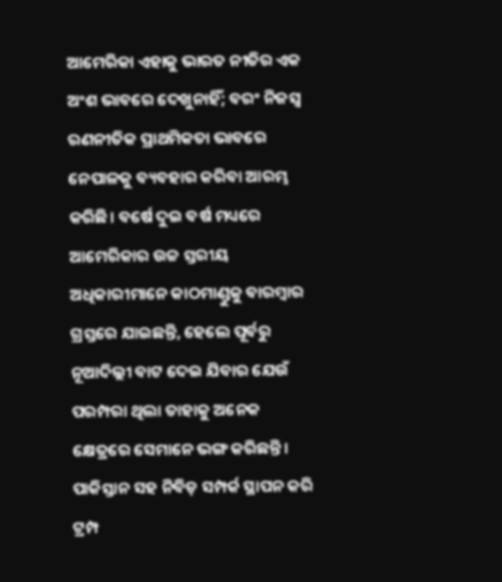ଆମେରିକା ଏହାକୁ ଭାରତ ନୀତିର ଏକ ଅଂଶ ଭାବରେ ଦେଖୁନାହିଁ; ବରଂ ନିଜସ୍ବ ରଣନୀତିକ ପ୍ରାଥମିକତା ଭାବରେ ନେପାଳକୁ ବ୍ୟବହାର କରିବା ଆରମ୍ଭ କରିଛି। ବର୍ଷେ ଦୁଇ ବର୍ଷ ମଧ୍ୟରେ ଆମେରିକାର ଉଚ୍ଚ ସ୍ତରୀୟ ଅଧିକାରୀମାନେ କାଠମାଣ୍ଡୁକୁ ବାରମ୍ବାର ଗ୍ରସ୍ତରେ ଯାଇଛନ୍ତି, ହେଲେ ପୂର୍ବରୁ ନୂଆଦିଲ୍ଲୀ ବାଟ ଦେଇ ଯିବାର ଯେଉଁ ପରମ୍ପରା ଥିଲା ତାହାକୁ ଅନେକ କ୍ଷେତ୍ରରେ ସେମାନେ ଭଙ୍ଗ କରିଛନ୍ତି। ପାକିସ୍ତାନ ସହ ନିବିଡ଼ ସମ୍ପର୍କ ସ୍ଥାପନ କରି ଟ୍ରମ୍ପ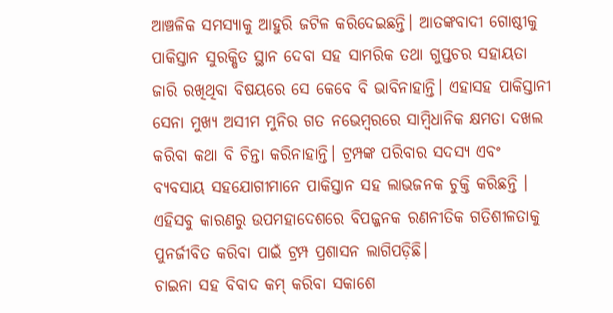ଆଞ୍ଚଳିକ ସମସ୍ୟାକୁ ଆହୁରି ଜଟିଳ କରିଦେଇଛନ୍ତି। ଆତଙ୍କବାଦୀ ଗୋଷ୍ଠୀକୁ ପାକିସ୍ତାନ ସୁରକ୍ଷିତ ସ୍ଥାନ ଦେବା ସହ ସାମରିକ ତଥା ଗୁପ୍ତଚର ସହାୟତା ଜାରି ରଖିଥିବା ବିଷୟରେ ସେ କେବେ ବି ଭାବିନାହାନ୍ତି। ଏହାସହ ପାକିସ୍ତାନୀ ସେନା ମୁଖ୍ୟ ଅସୀମ ମୁନିର ଗତ ନଭେମ୍ବରରେ ସାମ୍ବିଧାନିକ କ୍ଷମତା ଦଖଲ କରିବା କଥା ବି ଚିନ୍ତା କରିନାହାନ୍ତି। ଟ୍ରମ୍ପଙ୍କ ପରିବାର ସଦସ୍ୟ ଏବଂ ବ୍ୟବସାୟ ସହଯୋଗୀମାନେ ପାକିସ୍ତାନ ସହ ଲାଭଜନକ ଚୁକ୍ତି କରିଛନ୍ତି । ଏହିସବୁ କାରଣରୁ ଉପମହାଦେଶରେ ବିପଜ୍ଜନକ ରଣନୀତିକ ଗତିଶୀଳତାକୁ ପୁନର୍ଜୀବିତ କରିବା ପାଇଁ ଟ୍ରମ୍ପ ପ୍ରଶାସନ ଲାଗିପଡ଼ିଛି।
ଚାଇନା ସହ ବିବାଦ କମ୍‌ କରିବା ସକାଶେ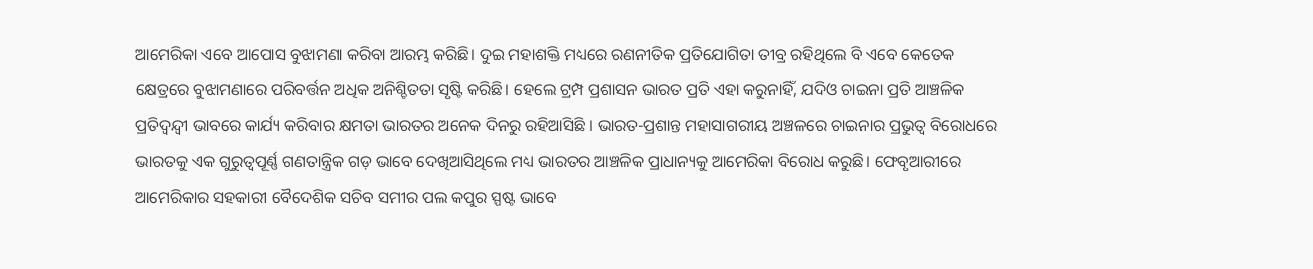ଆମେରିକା ଏବେ ଆପୋସ ବୁଝାମଣା କରିବା ଆରମ୍ଭ କରିଛି। ଦୁଇ ମହାଶକ୍ତି ମଧ୍ୟରେ ରଣନୀତିକ ପ୍ରତିଯୋଗିତା ତୀବ୍ର ରହିଥିଲେ ବି ଏବେ କେତେକ କ୍ଷେତ୍ରରେ ବୁଝାମଣାରେ ପରିବର୍ତ୍ତନ ଅଧିକ ଅନିଶ୍ଚିତତା ସୃଷ୍ଟି କରିଛି। ହେଲେ ଟ୍ରମ୍ପ ପ୍ରଶାସନ ଭାରତ ପ୍ରତି ଏହା କରୁନାହିଁ, ଯଦିଓ ଚାଇନା ପ୍ରତି ଆଞ୍ଚଳିକ ପ୍ରତିଦ୍ୱନ୍ଦ୍ୱୀ ଭାବରେ କାର୍ଯ୍ୟ କରିବାର କ୍ଷମତା ଭାରତର ଅନେକ ଦିନରୁ ରହିଆସିଛି । ଭାରତ-ପ୍ରଶାନ୍ତ ମହାସାଗରୀୟ ଅଞ୍ଚଳରେ ଚାଇନାର ପ୍ରଭୁତ୍ୱ ବିରୋଧରେ ଭାରତକୁ ଏକ ଗୁରୁତ୍ୱପୂର୍ଣ୍ଣ ଗଣତାନ୍ତ୍ରିକ ଗଡ଼ ଭାବେ ଦେଖିଆସିଥିଲେ ମଧ୍ୟ ଭାରତର ଆଞ୍ଚଳିକ ପ୍ରାଧାନ୍ୟକୁ ଆମେରିକା ବିରୋଧ କରୁଛି। ଫେବୃଆରୀରେ ଆମେରିକାର ସହକାରୀ ବୈଦେଶିକ ସଚିବ ସମୀର ପଲ କପୁର ସ୍ପଷ୍ଟ ଭାବେ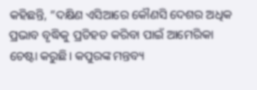କହିଛନ୍ତି, ”ଦକ୍ଷିଣ ଏସିଆରେ କୌଣସି ଦେଶର ଅଧିକ ପ୍ରଭାବ ବୃଦ୍ଧିକୁ ପ୍ରତିହତ କରିବା ପାଇଁ ଆମେରିକା ଚେଷ୍ଟା କରୁଛି। କପୁରଙ୍କ ମନ୍ତବ୍ୟ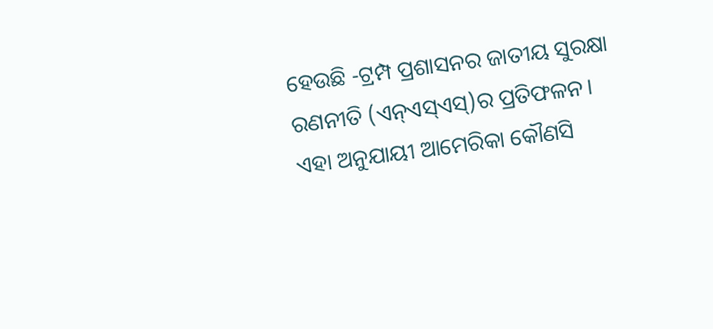ହେଉଛି -ଟ୍ରମ୍ପ ପ୍ରଶାସନର ଜାତୀୟ ସୁରକ୍ଷା ରଣନୀତି (ଏନ୍‌ଏସ୍‌ଏସ୍‌)ର ପ୍ରତିଫଳନ। ଏହା ଅନୁଯାୟୀ ଆମେରିକା କୌଣସି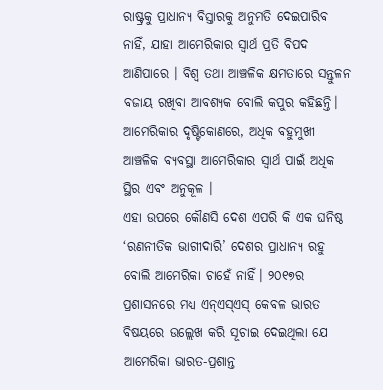ରାଷ୍ଟ୍ରକୁ ପ୍ରାଧାନ୍ୟ ବିସ୍ତାରକୁ ଅନୁମତି ଦେଇପାରିବ ନାହିଁ, ଯାହା ଆମେରିକାର ସ୍ବାର୍ଥ ପ୍ରତି ବିପଦ ଆଣିପାରେ । ବିଶ୍ୱ ତଥା ଆଞ୍ଚଳିକ କ୍ଷମତାରେ ସନ୍ତୁଳନ ବଜାୟ ରଖିବା ଆବଶ୍ୟକ ବୋଲି କପୁର କହିଛନ୍ତି।
ଆମେରିକାର ଦୃଷ୍ଟିକୋଣରେ, ଅଧିକ ବହୁମୁଖୀ ଆଞ୍ଚଳିକ ବ୍ୟବସ୍ଥା ଆମେରିକାର ସ୍ବାର୍ଥ ପାଇଁ ଅଧିକ ସ୍ଥିର ଏବଂ ଅନୁକୂଳ ।
ଏହା ଉପରେ କୌଣସି ଦେଶ ଏପରି କି ଏକ ଘନିଷ୍ଠ ‘ରଣନୀତିକ ଭାଗୀଦାରି’ ଦେଶର ପ୍ରାଧାନ୍ୟ ରହୁ ବୋଲି ଆମେରିକା ଚାହେଁ ନାହିଁ। ୨୦୧୭ର ପ୍ରଶାସନରେ ମଧ୍ୟ ଏନ୍‌ଏସ୍‌ଏସ୍‌ କେବଳ ଭାରତ ବିଷୟରେ ଉଲ୍ଲେଖ କରି ସୂଚାଇ ଦେଇଥିଲା ଯେ ଆମେରିକା ଭାରତ-ପ୍ରଶାନ୍ତ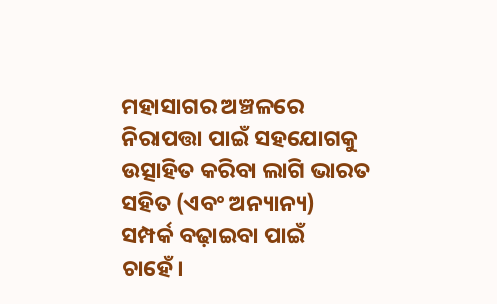ମହାସାଗର ଅଞ୍ଚଳରେ ନିରାପତ୍ତା ପାଇଁ ସହଯୋଗକୁ ଉତ୍ସାହିତ କରିବା ଲାଗି ଭାରତ ସହିତ (ଏବଂ ଅନ୍ୟାନ୍ୟ) ସମ୍ପର୍କ ବଢ଼ାଇବା ପାଇଁ ଚାହେଁ।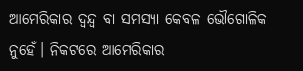ଆମେରିକାର ଦ୍ୱନ୍ଦ୍ୱ ବା ସମସ୍ୟା କେବଳ ଭୌଗୋଳିକ ନୁହେଁ। ନିକଟରେ ଆମେରିକାର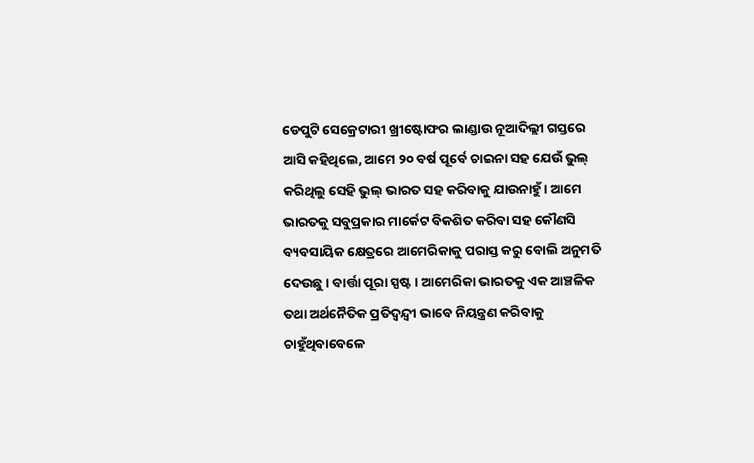ଡେପୁଟି ସେକ୍ରେଟାରୀ ଖ୍ରୀଷ୍ଟୋଫର ଲାଣ୍ଡାଉ ନୂଆଦିଲ୍ଲୀ ଗସ୍ତରେ ଆସି କହିଥିଲେ, ଆମେ ୨୦ ବର୍ଷ ପୂର୍ବେ ଚାଇନା ସହ ଯେଉଁ ଭୁଲ୍‌ କରିଥିଲୁ ସେହି ଭୁଲ୍‌ ଭାରତ ସହ କରିବାକୁ ଯାଉନାହୁଁ। ଆମେ ଭାରତକୁ ସବୁପ୍ରକାର ମାର୍କେଟ ବିକଶିତ କରିବା ସହ କୌଣସି ବ୍ୟବସାୟିକ କ୍ଷେତ୍ରରେ ଆମେରିକାକୁ ପରାସ୍ତ କରୁ ବୋଲି ଅନୁମତି ଦେଉଛୁ । ବାର୍ତ୍ତା ପୂରା ସ୍ପଷ୍ଟ। ଆମେରିକା ଭାରତକୁ ଏକ ଆଞ୍ଚଳିକ ତଥା ଅର୍ଥନୈତିକ ପ୍ରତିଦ୍ୱନ୍ଦ୍ୱୀ ଭାବେ ନିୟନ୍ତ୍ରଣ କରିବାକୁ ଚାହୁଁଥିବାବେଳେ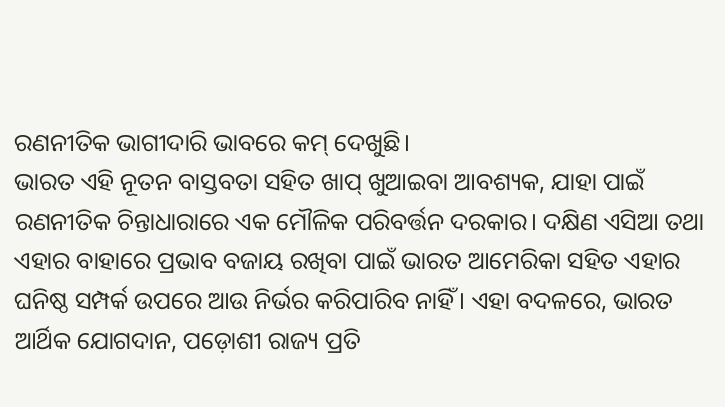ରଣନୀତିକ ଭାଗୀଦାରି ଭାବରେ କମ୍‌ ଦେଖୁଛି।
ଭାରତ ଏହି ନୂତନ ବାସ୍ତବତା ସହିତ ଖାପ୍‌ ଖୁଆଇବା ଆବଶ୍ୟକ, ଯାହା ପାଇଁ ରଣନୀତିକ ଚିନ୍ତାଧାରାରେ ଏକ ମୌଳିକ ପରିବର୍ତ୍ତନ ଦରକାର। ଦକ୍ଷିଣ ଏସିଆ ତଥା ଏହାର ବାହାରେ ପ୍ରଭାବ ବଜାୟ ରଖିବା ପାଇଁ ଭାରତ ଆମେରିକା ସହିତ ଏହାର ଘନିଷ୍ଠ ସମ୍ପର୍କ ଉପରେ ଆଉ ନିର୍ଭର କରିପାରିବ ନାହିଁ। ଏହା ବଦଳରେ, ଭାରତ ଆର୍ଥିକ ଯୋଗଦାନ, ପଡ଼ୋଶୀ ରାଜ୍ୟ ପ୍ରତି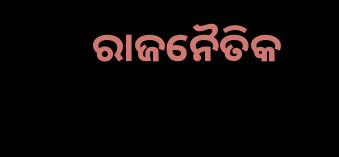ରାଜନୈତିକ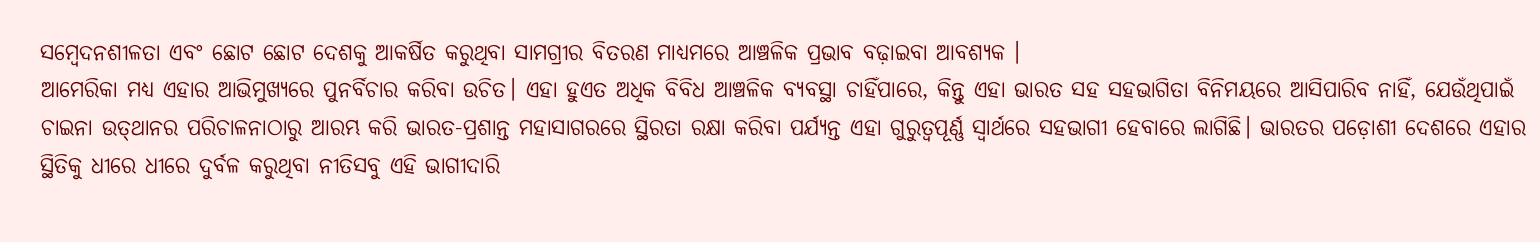ସମ୍ବେଦନଶୀଳତା ଏବଂ ଛୋଟ ଛୋଟ ଦେଶକୁ ଆକର୍ଷିତ କରୁଥିବା ସାମଗ୍ରୀର ବିତରଣ ମାଧ୍ୟମରେ ଆଞ୍ଚଳିକ ପ୍ରଭାବ ବଢ଼ାଇବା ଆବଶ୍ୟକ ।
ଆମେରିକା ମଧ୍ୟ ଏହାର ଆଭିମୁଖ୍ୟରେ ପୁନର୍ବିଚାର କରିବା ଉଚିତ। ଏହା ହୁଏତ ଅଧିକ ବିବିଧ ଆଞ୍ଚଳିକ ବ୍ୟବସ୍ଥା ଚାହିଁପାରେ, କିନ୍ତୁ ଏହା ଭାରତ ସହ ସହଭାଗିତା ବିନିମୟରେ ଆସିପାରିବ ନାହିଁ, ଯେଉଁଥିପାଇଁ ଚାଇନା ଉତ୍‌ଥାନର ପରିଚାଳନାଠାରୁ ଆରମ୍ଭ କରି ଭାରତ-ପ୍ରଶାନ୍ତ ମହାସାଗରରେ ସ୍ଥିରତା ରକ୍ଷା କରିବା ପର୍ଯ୍ୟନ୍ତ ଏହା ଗୁରୁତ୍ୱପୂର୍ଣ୍ଣ ସ୍ବାର୍ଥରେ ସହଭାଗୀ ହେବାରେ ଲାଗିଛି। ଭାରତର ପଡ଼ୋଶୀ ଦେଶରେ ଏହାର ସ୍ଥିତିକୁ ଧୀରେ ଧୀରେ ଦୁର୍ବଳ କରୁଥିବା ନୀତିସବୁ ଏହି ଭାଗୀଦାରି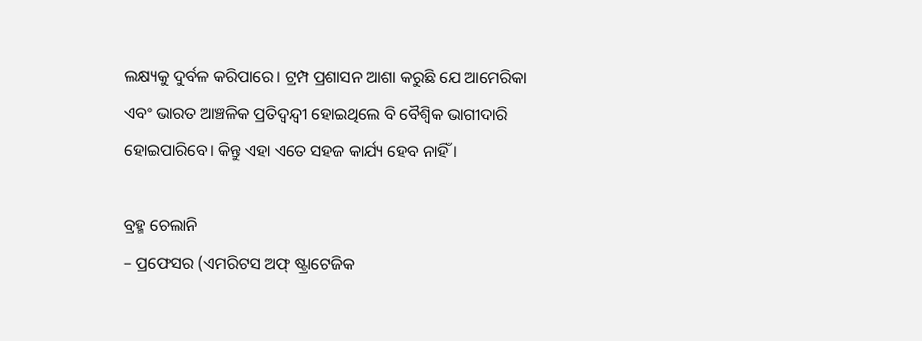ଲକ୍ଷ୍ୟକୁ ଦୁର୍ବଳ କରିପାରେ। ଟ୍ରମ୍ପ ପ୍ରଶାସନ ଆଶା କରୁଛି ଯେ ଆମେରିକା ଏବଂ ଭାରତ ଆଞ୍ଚଳିକ ପ୍ରତିଦ୍ୱନ୍ଦ୍ୱୀ ହୋଇଥିଲେ ବି ବୈଶ୍ୱିକ ଭାଗୀଦାରି ହୋଇପାରିବେ। କିନ୍ତୁ ଏହା ଏତେ ସହଜ କାର୍ଯ୍ୟ ହେବ ନାହିଁ ।

ବ୍ରହ୍ମ ଚେଲାନି
– ପ୍ରଫେସର (ଏମରିଟସ ଅଫ୍‌ ଷ୍ଟ୍ରାଟେଜିକ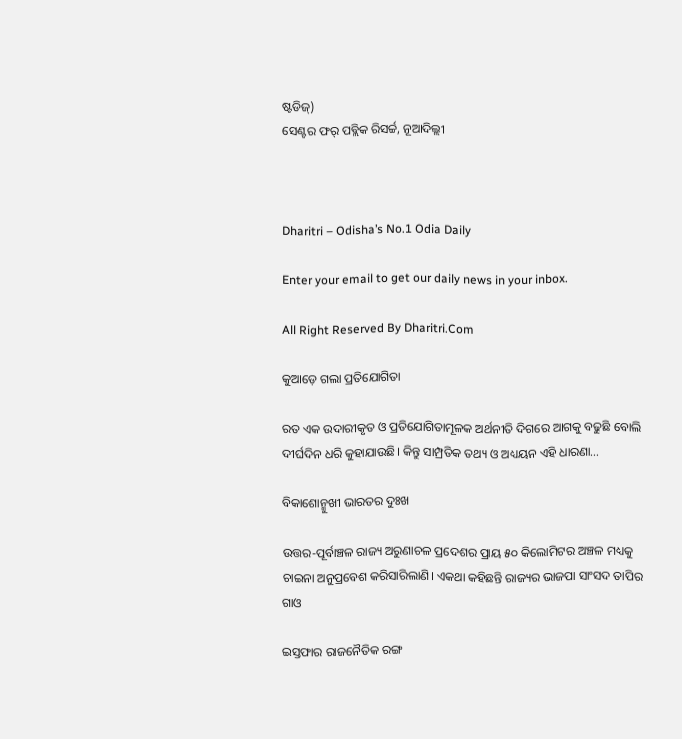ଷ୍ଟଡିଜ୍‌)
ସେଣ୍ଟର ଫର୍‌ ପବ୍ଲିକ ରିସର୍ଚ୍ଚ, ନୂଆଦିଲ୍ଲୀ



Dharitri – Odisha’s No.1 Odia Daily

Enter your email to get our daily news in your inbox.

All Right Reserved By Dharitri.Com

କୁଆଡ଼େ ଗଲା ପ୍ରତିଯୋଗିତା

ରତ ଏକ ଉଦାରୀକୃତ ଓ ପ୍ରତିଯୋଗିତାମୂଳକ ଅର୍ଥନୀତି ଦିଗରେ ଆଗକୁ ବଢୁଛି ବୋଲି ଦୀର୍ଘଦିନ ଧରି କୁହାଯାଉଛି। କିନ୍ତୁ ସାମ୍ପ୍ରତିକ ତଥ୍ୟ ଓ ଅଧ୍ୟୟନ ଏହି ଧାରଣା…

ବିକାଶୋନ୍ମୁଖୀ ଭାରତର ଦୁଃଖ

ଉତ୍ତର-ପୂର୍ବାଞ୍ଚଳ ରାଜ୍ୟ ଅରୁଣାଚଳ ପ୍ରଦେଶର ପ୍ରାୟ ୫୦ କିଲୋମିଟର ଅଞ୍ଚଳ ମଧ୍ୟକୁ ଚାଇନା ଅନୁପ୍ରବେଶ କରିସାରିଲାଣି। ଏକଥା କହିଛନ୍ତି ରାଜ୍ୟର ଭାଜପା ସାଂସଦ ତାପିର ଗାଓ

ଇସ୍ତଫାର ରାଜନୈତିକ ରଙ୍ଗ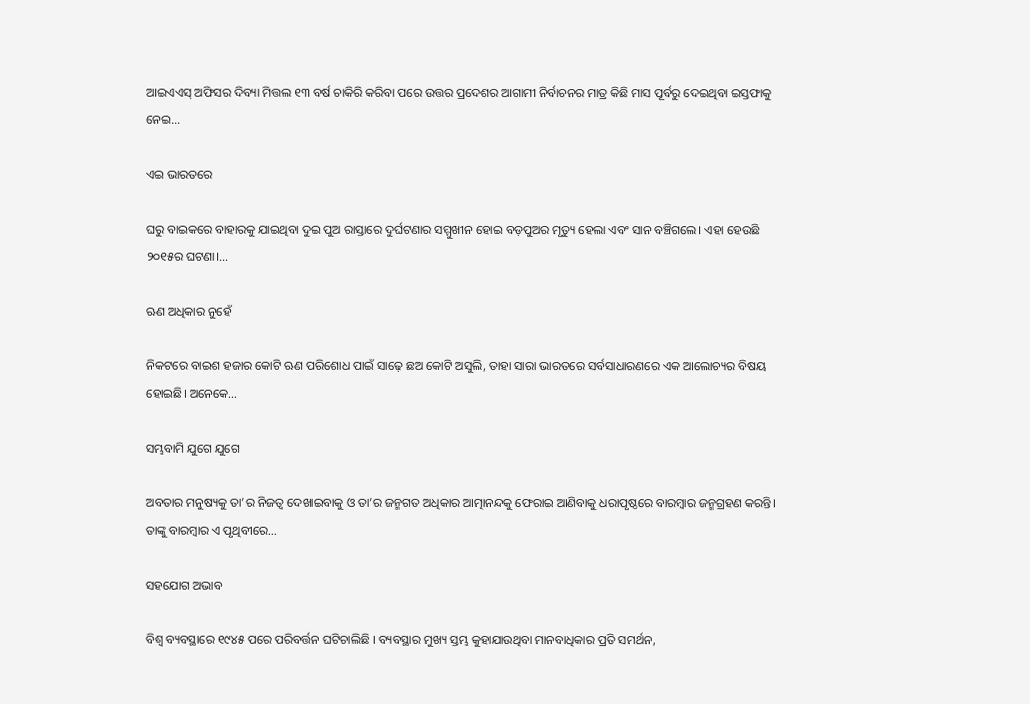ଆଇଏଏସ୍‌ ଅଫିସର ଦିବ୍ୟା ମିତ୍ତଲ ୧୩ ବର୍ଷ ଚାକିରି କରିବା ପରେ ଉତ୍ତର ପ୍ରଦେଶର ଆଗାମୀ ନିର୍ବାଚନର ମାତ୍ର କିଛି ମାସ ପୂର୍ବରୁ ଦେଇଥିବା ଇସ୍ତଫାକୁ ନେଇ…

ଏଇ ଭାରତରେ

ଘରୁ ବାଇକରେ ବାହାରକୁ ଯାଇଥିବା ଦୁଇ ପୁଅ ରାସ୍ତାରେ ଦୁର୍ଘଟଣାର ସମ୍ମୁଖୀନ ହୋଇ ବଡ଼ପୁଅର ମୃତ୍ୟୁ ହେଲା ଏବଂ ସାନ ବଞ୍ଚିଗଲେ। ଏହା ହେଉଛି ୨୦୧୫ର ଘଟଣା।…

ଋଣ ଅଧିକାର ନୁହେଁ

ନିକଟରେ ବାଇଶ ହଜାର କୋଟି ଋଣ ପରିଶୋଧ ପାଇଁ ସାଢ଼େ ଛଅ କୋଟି ଅସୁଲି, ତାହା ସାରା ଭାରତରେ ସର୍ବସାଧାରଣରେ ଏକ ଆଲୋଚ୍ୟର ବିଷୟ ହୋଇଛି। ଅନେକେ…

ସମ୍ଭବାମି ଯୁଗେ ଯୁଗେ

ଅବତାର ମନୁଷ୍ୟକୁ ତା’ର ନିଜତ୍ୱ ଦେଖାଇବାକୁ ଓ ତା’ର ଜନ୍ମଗତ ଅଧିକାର ଆତ୍ମାନନ୍ଦକୁ ଫେରାଇ ଆଣିବାକୁ ଧରାପୃଷ୍ଠରେ ବାରମ୍ବାର ଜନ୍ମଗ୍ରହଣ କରନ୍ତି। ତାଙ୍କୁ ବାରମ୍ବାର ଏ ପୃଥିବୀରେ…

ସହଯୋଗ ଅଭାବ

ବିଶ୍ୱ ବ୍ୟବସ୍ଥାରେ ୧୯୪୫ ପରେ ପରିବର୍ତ୍ତନ ଘଟିଚାଲିଛି । ବ୍ୟବସ୍ଥାର ମୁଖ୍ୟ ସ୍ତମ୍ଭ କୁହାଯାଉଥିବା ମାନବାଧିକାର ପ୍ରତି ସମର୍ଥନ,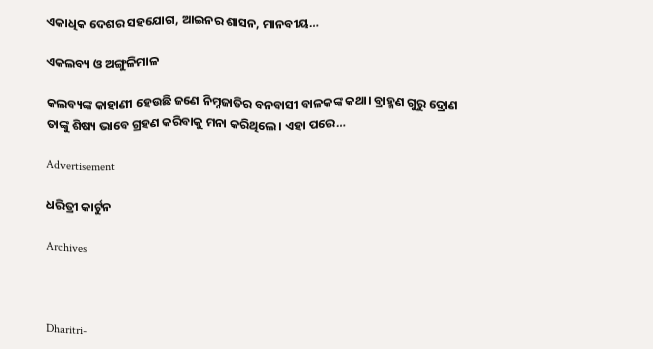ଏକାଧିକ ଦେଶର ସହଯୋଗ, ଆଇନର ଶାସନ, ମାନବୀୟ…

ଏକଲବ୍ୟ ଓ ଅଙ୍ଗୁଳିମାଳ

କଲବ୍ୟଙ୍କ କାହାଣୀ ହେଉଛି ଜଣେ ନିମ୍ନଜାତିର ବନବାସୀ ବାଳକଙ୍କ କଥା। ବ୍ରାହ୍ମଣ ଗୁରୁ ଦ୍ରୋଣ ତାଙ୍କୁ ଶିଷ୍ୟ ଭାବେ ଗ୍ରହଣ କରିବାକୁ ମନା କରିଥିଲେ। ଏହା ପରେ…

Advertisement

ଧରିତ୍ରୀ କାର୍ଟୁନ

Archives



Dharitri-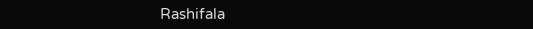Rashifala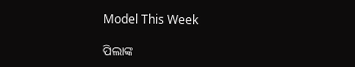Model This Week

ପିଲାଙ୍କ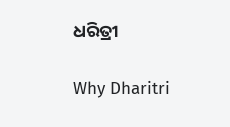ଧରିତ୍ରୀ

Why Dharitri